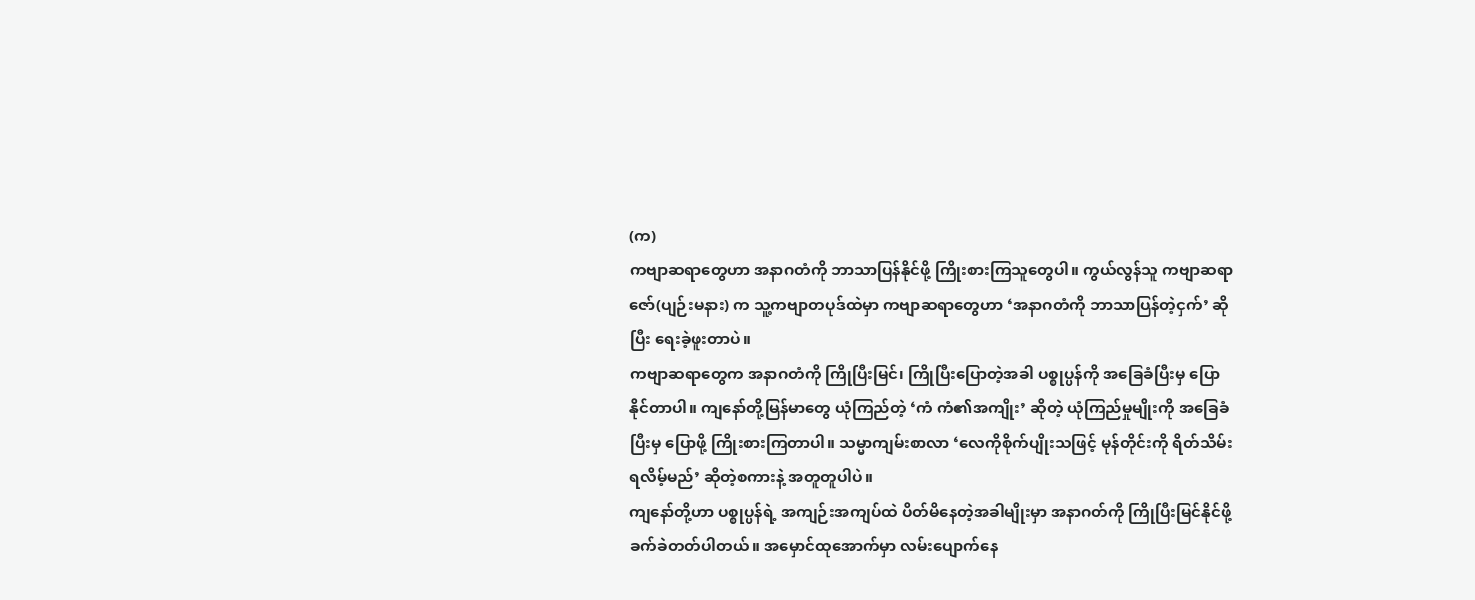(က)
ကဗျာဆရာတွေဟာ အနာဂတံကို ဘာသာပြန်နိုင်ဖို့ ကြိုးစားကြသူတွေပါ။ ကွယ်လွန်သူ ကဗျာဆရာ ဇော်(ပျဉ်းမနား) က သူ့ကဗျာတပုဒ်ထဲမှာ ကဗျာဆရာတွေဟာ ‘အနာဂတံကို ဘာသာပြန်တဲ့ငှက်’ ဆိုပြီး ရေးခဲ့ဖူးတာပဲ။
ကဗျာဆရာတွေက အနာဂတံကို ကြိုပြီးမြင်၊ ကြိုပြီးပြောတဲ့အခါ ပစ္စုပ္ပန်ကို အခြေခံပြီးမှ ပြောနိုင်တာပါ။ ကျနော်တို့မြန်မာတွေ ယုံကြည်တဲ့ ‘ကံ ကံ၏အကျိုး’ ဆိုတဲ့ ယုံကြည်မှုမျိုးကို အခြေခံပြီးမှ ပြောဖို့ ကြိုးစားကြတာပါ။ သမ္မာကျမ်းစာလာ ‘လေကိုစိုက်ပျိုးသဖြင့် မုန်တိုင်းကို ရိတ်သိမ်းရလိမ့်မည်’ ဆိုတဲ့စကားနဲ့ အတူတူပါပဲ။
ကျနော်တို့ဟာ ပစ္စုပ္ပန်ရဲ့ အကျဉ်းအကျပ်ထဲ ပိတ်မိနေတဲ့အခါမျိုးမှာ အနာဂတ်ကို ကြိုပြီးမြင်နိုင်ဖို့ ခက်ခဲတတ်ပါတယ်။ အမှောင်ထုအောက်မှာ လမ်းပျောက်နေ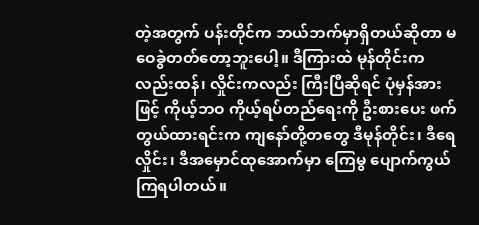တဲ့အတွက် ပန်းတိုင်က ဘယ်ဘက်မှာရှိတယ်ဆိုတာ မဝေခွဲတတ်တော့ဘူးပေါ့။ ဒီကြားထဲ မုန်တိုင်းကလည်းထန်၊ လှိုင်းကလည်း ကြီးပြီဆိုရင် ပုံမှန်အားဖြင့် ကိုယ့်ဘဝ ကိုယ့်ရပ်တည်ရေးကို ဦးစားပေး ဖက်တွယ်ထားရင်းက ကျနော်တို့တတွေ ဒီမုန်တိုင်း၊ ဒီရေလှိုင်း၊ ဒီအမှောင်ထုအောက်မှာ ကြေမွ ပျောက်ကွယ်ကြရပါတယ်။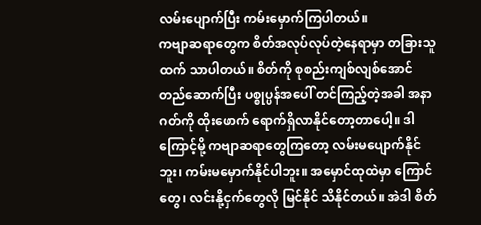လမ်းပျောက်ပြီး ကမ်းမှောက်ကြပါတယ်။
ကဗျာဆရာတွေက စိတ်အလုပ်လုပ်တဲ့နေရာမှာ တခြားသူထက် သာပါတယ်။ စိတ်ကို စုစည်းကျစ်လျစ်အောင် တည်ဆောက်ပြီး ပစ္စုပ္ပန်အပေါ် တင်ကြည့်တဲ့အခါ အနာဂတ်ကို ထိုးဖောက် ရောက်ရှိလာနိုင်တော့တာပေါ့။ ဒါကြောင့်မို့ ကဗျာဆရာတွေကြတော့ လမ်းမပျောက်နိုင်ဘူး၊ ကမ်းမမှောက်နိုင်ပါဘူး။ အမှောင်ထုထဲမှာ ကြောင်တွေ၊ လင်းနို့ငှက်တွေလို မြင်နိုင် သိနိုင်တယ်။ အဲဒါ စိတ်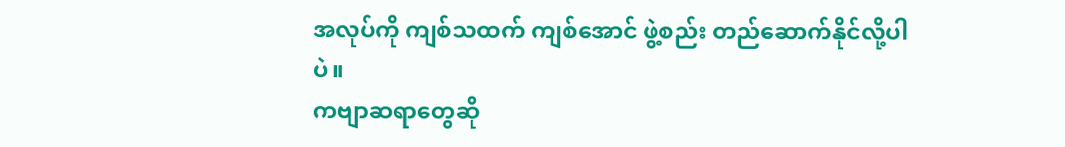အလုပ်ကို ကျစ်သထက် ကျစ်အောင် ဖွဲ့စည်း တည်ဆောက်နိုင်လို့ပါပဲ။
ကဗျာဆရာတွေဆို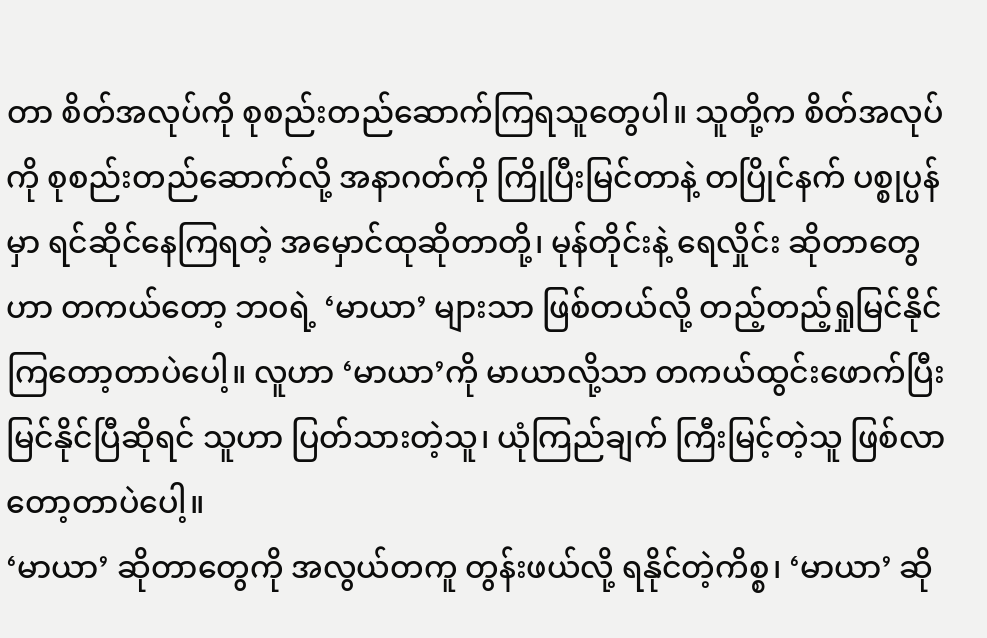တာ စိတ်အလုပ်ကို စုစည်းတည်ဆောက်ကြရသူတွေပါ။ သူတို့က စိတ်အလုပ်ကို စုစည်းတည်ဆောက်လို့ အနာဂတ်ကို ကြိုပြီးမြင်တာနဲ့ တပြိုင်နက် ပစ္စုပ္ပန်မှာ ရင်ဆိုင်နေကြရတဲ့ အမှောင်ထုဆိုတာတို့၊ မုန်တိုင်းနဲ့ ရေလှိုင်း ဆိုတာတွေဟာ တကယ်တော့ ဘဝရဲ့ ‘မာယာ’ များသာ ဖြစ်တယ်လို့ တည့်တည့်ရှုမြင်နိုင်ကြတော့တာပဲပေါ့။ လူဟာ ‘မာယာ’ကို မာယာလို့သာ တကယ်ထွင်းဖောက်ပြီး မြင်နိုင်ပြီဆိုရင် သူဟာ ပြတ်သားတဲ့သူ၊ ယုံကြည်ချက် ကြီးမြင့်တဲ့သူ ဖြစ်လာတော့တာပဲပေါ့။
‘မာယာ’ ဆိုတာတွေကို အလွယ်တကူ တွန်းဖယ်လို့ ရနိုင်တဲ့ကိစ္စ၊ ‘မာယာ’ ဆို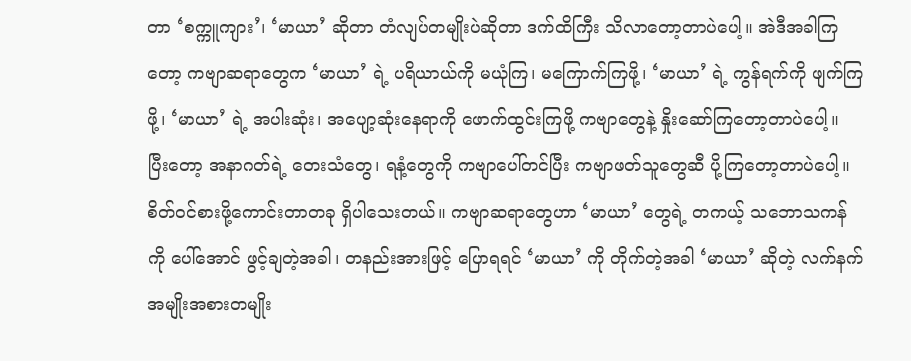တာ ‘စက္ကူကျား’၊ ‘မာယာ’ ဆိုတာ တံလျပ်တမျိုးပဲဆိုတာ ဒက်ထိကြီး သိလာတော့တာပဲပေါ့။ အဲဒီအခါကြတော့ ကဗျာဆရာတွေက ‘မာယာ’ ရဲ့ ပရိယာယ်ကို မယုံကြ၊ မကြောက်ကြဖို့၊ ‘မာယာ’ ရဲ့ ကွန်ရက်ကို ဖျက်ကြဖို့၊ ‘မာယာ’ ရဲ့ အပါးဆုံး၊ အပျော့ဆုံးနေရာကို ဖောက်ထွင်းကြဖို့ ကဗျာတွေနဲ့ နှိုးဆော်ကြတော့တာပဲပေါ့။ ပြီးတော့ အနာဂတ်ရဲ့ တေးသံတွေ၊ ရနံ့တွေကို ကဗျာပေါ်တင်ပြီး ကဗျာဖတ်သူတွေဆီ ပို့ကြတော့တာပဲပေါ့။
စိတ်ဝင်စားဖို့ကောင်းတာတခု ရှိပါသေးတယ်။ ကဗျာဆရာတွေဟာ ‘မာယာ’ တွေရဲ့ တကယ့် သဘောသကန်ကို ပေါ်အောင် ဖွင့်ချတဲ့အခါ၊ တနည်းအားဖြင့် ပြောရရင် ‘မာယာ’ ကို တိုက်တဲ့အခါ ‘မာယာ’ ဆိုတဲ့ လက်နက်အမျိုးအစားတမျိုး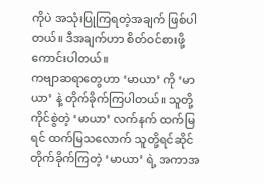ကိုပဲ အသုံးပြုကြရတဲ့အချက် ဖြစ်ပါတယ်။ ဒီအချက်ဟာ စိတ်ဝင်စားဖို့ ကောင်းပါတယ်။
ကဗျာဆရာတွေဟာ ‘မာယာ’ ကို ‘မာယာ’ နဲ့ တိုက်ခိုက်ကြပါတယ်။ သူတို့ကိုင်စွဲတဲ့ ‘မာယာ’ လက်နက် ထက်မြရင် ထက်မြသလောက် သူတို့ရင်ဆိုင်တိုက်ခိုက်ကြတဲ့ ‘မာယာ’ ရဲ့ အကာအ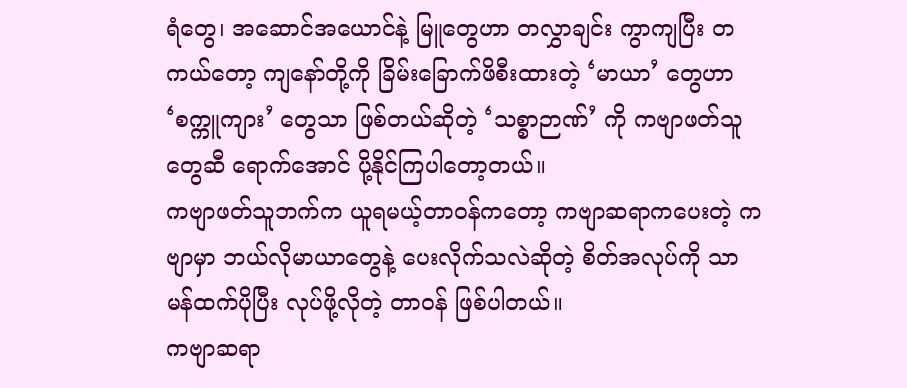ရံတွေ၊ အဆောင်အယောင်နဲ့ မြူတွေဟာ တလွှာချင်း ကွာကျပြီး တကယ်တော့ ကျနော်တို့ကို ခြိမ်းခြောက်ဖိစီးထားတဲ့ ‘မာယာ’ တွေဟာ ‘စက္ကူကျား’ တွေသာ ဖြစ်တယ်ဆိုတဲ့ ‘သစ္စာဉာဏ်’ ကို ကဗျာဖတ်သူတွေဆီ ရောက်အောင် ပို့နိုင်ကြပါတော့တယ်။
ကဗျာဖတ်သူဘက်က ယူရမယ့်တာဝန်ကတော့ ကဗျာဆရာကပေးတဲ့ ကဗျာမှာ ဘယ်လိုမာယာတွေနဲ့ ပေးလိုက်သလဲဆိုတဲ့ စိတ်အလုပ်ကို သာမန်ထက်ပိုပြီး လုပ်ဖို့လိုတဲ့ တာဝန် ဖြစ်ပါတယ်။
ကဗျာဆရာ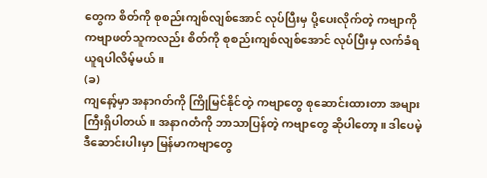တွေက စိတ်ကို စုစည်းကျစ်လျစ်အောင် လုပ်ပြီးမှ ပို့ပေးလိုက်တဲ့ ကဗျာကို ကဗျာဖတ်သူကလည်း စိတ်ကို စုစည်းကျစ်လျစ်အောင် လုပ်ပြီးမှ လက်ခံရယူရပါလိမ့်မယ်။
(ခ)
ကျနော့်မှာ အနာဂတ်ကို ကြိုမြင်နိုင်တဲ့ ကဗျာတွေ စုဆောင်းထားတာ အများကြီးရှိပါတယ်။ အနာဂတံကို ဘာသာပြန်တဲ့ ကဗျာတွေ ဆိုပါတော့။ ဒါပေမဲ့ ဒီဆောင်းပါးမှာ မြန်မာကဗျာတွေ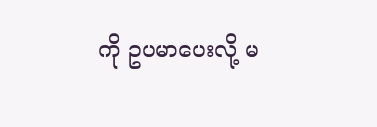ကို ဥပမာပေးလို့ မ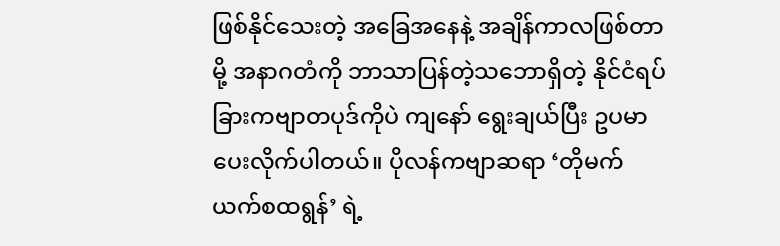ဖြစ်နိုင်သေးတဲ့ အခြေအနေနဲ့ အချိန်ကာလဖြစ်တာမို့ အနာဂတံကို ဘာသာပြန်တဲ့သဘောရှိတဲ့ နိုင်ငံရပ်ခြားကဗျာတပုဒ်ကိုပဲ ကျနော် ရွေးချယ်ပြီး ဥပမာပေးလိုက်ပါတယ်။ ပိုလန်ကဗျာဆရာ ‘တိုမက် ယက်စထရွန်’ ရဲ့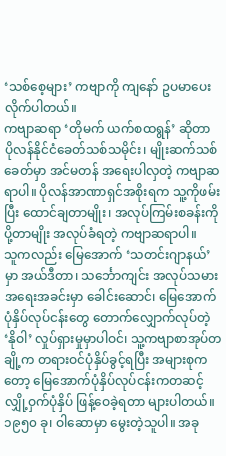‘သစ်စေ့များ’ ကဗျာကို ကျနော် ဥပမာပေးလိုက်ပါတယ်။
ကဗျာဆရာ ‘တိုမက် ယက်စထရွန်’ ဆိုတာ ပိုလန်နိုင်ငံခေတ်သစ်သမိုင်း၊ မျိုးဆက်သစ်ခေတ်မှာ အင်မတန် အရေးပါလှတဲ့ ကဗျာဆရာပါ။ ပိုလန်အာဏာရှင်အစိုးရက သူ့ကိုဖမ်းပြီး ထောင်ချတာမျိုး၊ အလုပ်ကြမ်းစခန်းကို ပို့တာမျိုး အလုပ်ခံရတဲ့ ကဗျာဆရာပါ။
သူကလည်း မြေအောက် ‘သတင်းဂျာနယ်’ မှာ အယ်ဒီတာ၊ သင်္ဘောကျင်း အလုပ်သမားအရေးအခင်းမှာ ခေါင်းဆောင်၊ မြေအောက်ပုံနှိပ်လုပ်ငန်းတွေ တောက်လျှောက်လုပ်တဲ့ ‘နိုဝါ’ လှုပ်ရှားမှုမှာပါဝင်၊ သူ့ကဗျာစာအုပ်တချို့က တရားဝင်ပုံနှိပ်ခွင့်ရပြီး အများစုကတော့ မြေအောက်ပုံနှိပ်လုပ်ငန်းကတဆင့် လျှို့ဝှက်ပုံနှိပ် ဖြန့်ဝေခဲ့ရတာ များပါတယ်။ ၁၉၅၀ ခု၊ ဝါဆောမှာ မွေးတဲ့သူပါ။ အခု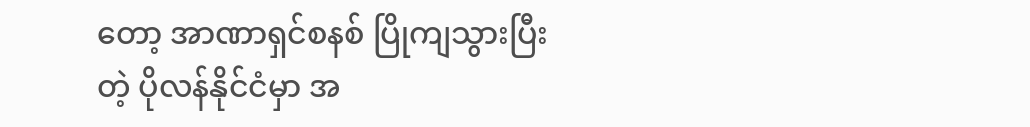တော့ အာဏာရှင်စနစ် ပြိုကျသွားပြီးတဲ့ ပိုလန်နိုင်ငံမှာ အ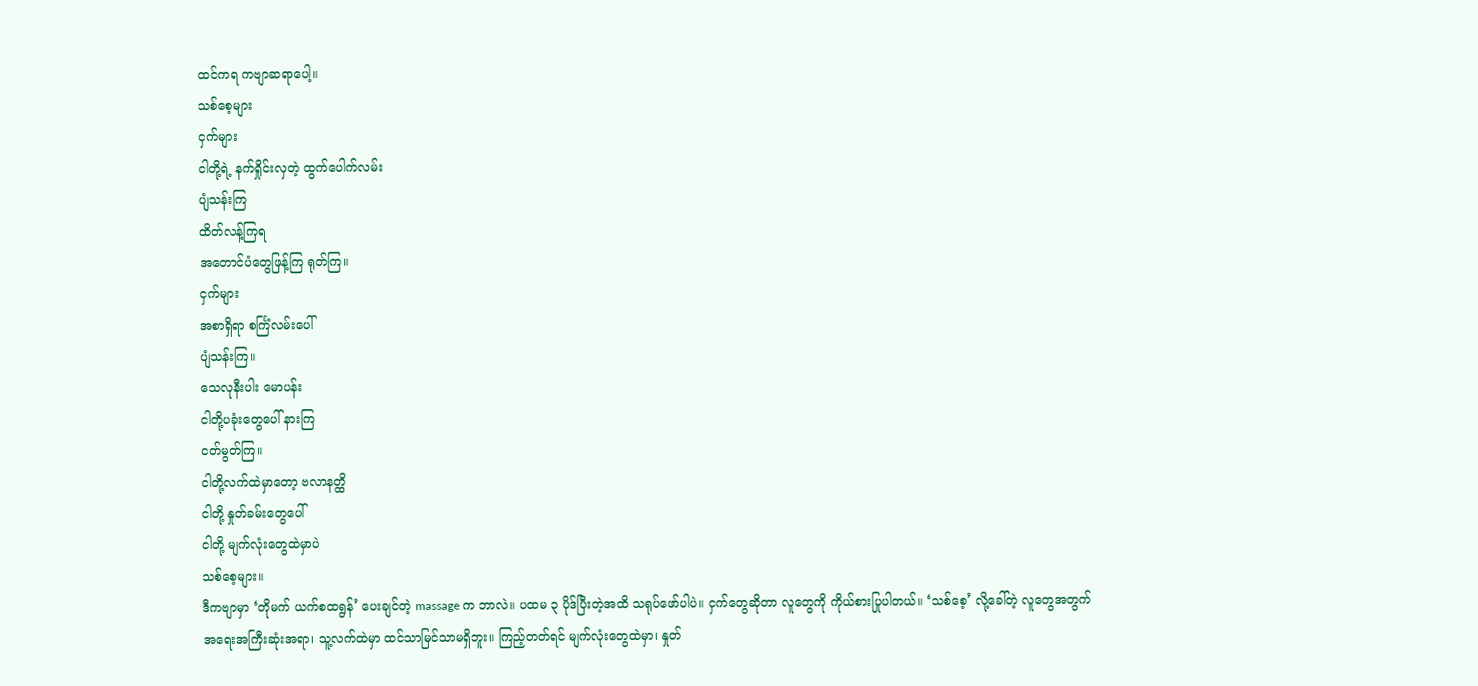ထင်ကရ ကဗျာဆရာပေါ့။
သစ်စေ့များ
ငှက်များ
ငါတို့ရဲ့ နက်ရှိုင်းလှတဲ့ ထွက်ပေါက်လမ်း
ပျံသန်းကြ
ထိတ်လန့်ကြရ
အတောင်ပံတွေဖြန့်ကြ ရုတ်ကြ။
ငှက်များ
အစာရှိရာ စင်္ကြံလမ်းပေါ်
ပျံသန်းကြ။
သေလုနီးပါး မောပန်း
ငါတို့ပခုံးတွေပေါ် နားကြ
ငတ်မွတ်ကြ။
ငါတို့လက်ထဲမှာတော့ ဗလာနတ္ထိ
ငါတို့ နှုတ်ခမ်းတွေပေါ်
ငါတို့ မျက်လုံးတွေထဲမှာပဲ
သစ်စေ့များ။
ဒီကဗျာမှာ ‘တိုမက် ယက်စထရွန်’ ပေးချင်တဲ့ massage က ဘာလဲ။ ပထမ ၃ ပိုဒ်ပြီးတဲ့အထိ သရုပ်ဖော်ပါပဲ။ ငှက်တွေဆိုတာ လူတွေကို ကိုယ်စားပြုပါတယ်။ ‘သစ်စေ့’ လို့ခေါ်တဲ့ လူတွေအတွက် အရေးအကြီးဆုံးအရာ၊ သူ့လက်ထဲမှာ ထင်သာမြင်သာမရှိဘူး။ ကြည့်တတ်ရင် မျက်လုံးတွေထဲမှာ၊ နှုတ်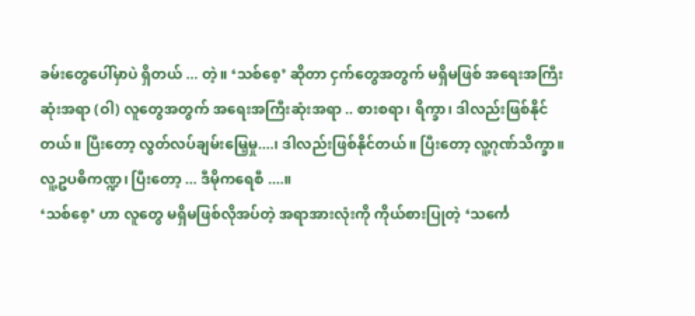ခမ်းတွေပေါ်မှာပဲ ရှိတယ် ... တဲ့။ ‘သစ်စေ့’ ဆိုတာ ငှက်တွေအတွက် မရှိမဖြစ် အရေးအကြီးဆုံးအရာ (ဝါ) လူတွေအတွက် အရေးအကြီးဆုံးအရာ .. စားစရာ၊ ရိက္ခာ၊ ဒါလည်းဖြစ်နိုင်တယ်။ ပြီးတော့ လွတ်လပ်ချမ်းမြေ့မှု....၊ ဒါလည်းဖြစ်နိုင်တယ်။ ပြီးတော့ လူ့ဂုဏ်သိက္ခာ။ လူ့ဥပဓိကဏ္ဍ၊ ပြီးတော့ ... ဒီမိုကရေစီ ....။
‘သစ်စေ့’ ဟာ လူတွေ မရှိမဖြစ်လိုအပ်တဲ့ အရာအားလုံးကို ကိုယ်စားပြုတဲ့ ‘သင်္ကေ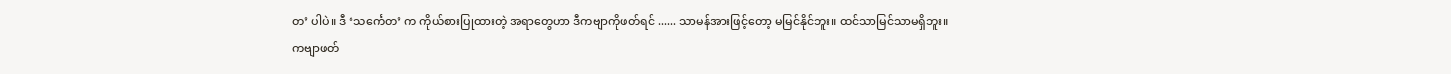တ’ ပါပဲ။ ဒီ ‘သင်္ကေတ’ က ကိုယ်စားပြုထားတဲ့ အရာတွေဟာ ဒီကဗျာကိုဖတ်ရင် ...... သာမန်အားဖြင့်တော့ မမြင်နိုင်ဘူး။ ထင်သာမြင်သာမရှိဘူး။ ကဗျာဖတ်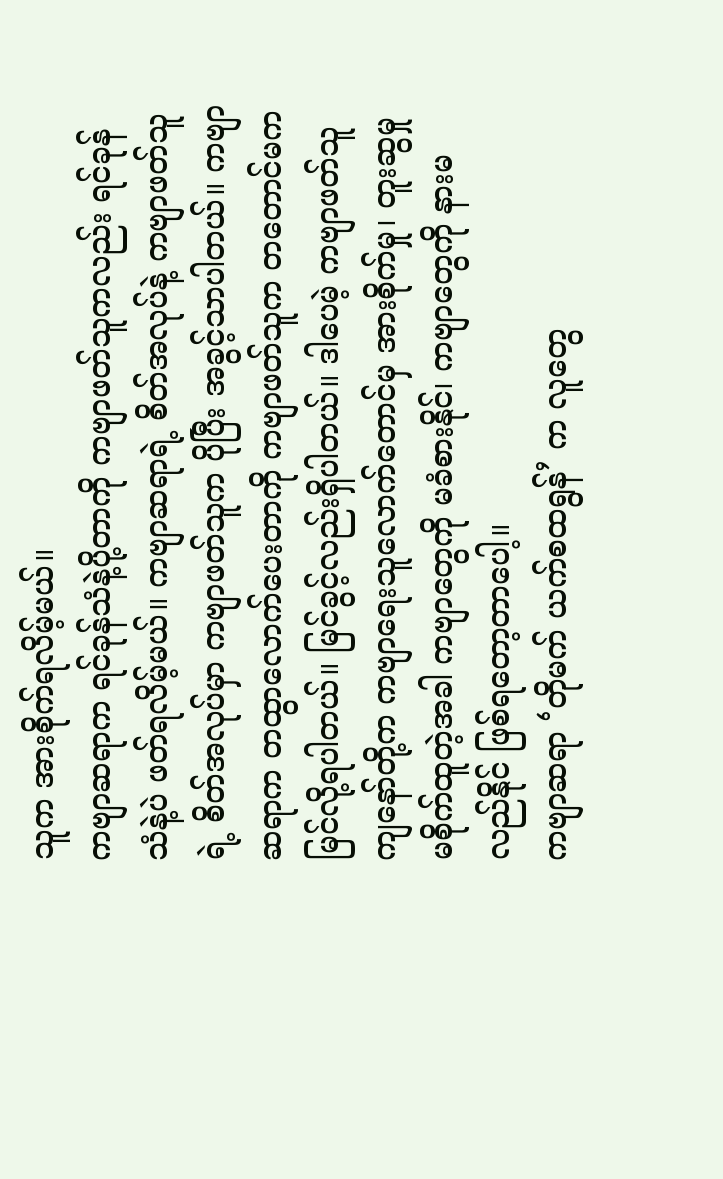သူက အားစိုက်ရလိမ့်မယ်။
ကဗျာဆရာက ရင်ခုန်သံနဲ့ပို့တာကို ကဗျာဖတ်သူကလည်း ရင်ခုန်သံနဲ့ပဲ ဖတ်ရလိမ့်မယ်။ ကဗျာဆရာရဲ့ စိတ်အလုပ်နဲ့ ကဗျာဖတ်သူရဲ့ စိတ်အလုပ်မှာ ကဗျာဖတ်သူက ပိုပြီး အခွင့်သာပါတယ်။ ကဗျာဆရာက တထွာလောက်ပေးတာကို ကဗျာဖတ်သူက တတောင်မက မြင်လို့ရပါတယ်။ မြင်ခွင့်လည်းရှိပါတယ်။ ဒါပေမဲ့ ကဗျာဖတ်သူ ကျနော်တို့က ကဗျာရေးသူလောက်တောင်မှ အားစိုက်မှု၊ တူးဆွမှု မစိုက်ထူတဲ့အခါ ကဗျာတွေကို မခံစားနိုင်၊ ကဗျာတွေကို နားမလည်နိုင် ဖြစ်ရတော့တာပေါ့။
ကဗျာဆရာ ‘တိုမက် ယက်စထရွန်’ က လူတွေ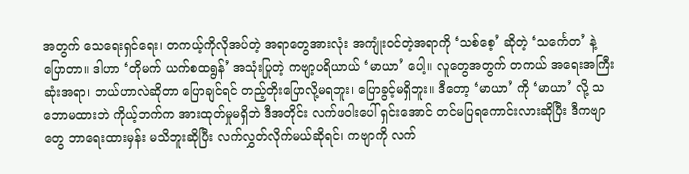အတွက် သေရေးရှင်ရေး၊ တကယ့်ကိုလိုအပ်တဲ့ အရာတွေအားလုံး အကျုံးဝင်တဲ့အရာကို ‘သစ်စေ့’ ဆိုတဲ့ ‘သင်္ကေတ’ နဲ့ ပြောတာ။ ဒါဟာ ‘တိုမက် ယက်စထရွန်’ အသုံးပြုတဲ့ ကဗျာ့ပရိယာယ် ‘မာယာ’ ပေါ့။ လူတွေအတွက် တကယ် အရေးအကြီးဆုံးအရာ၊ ဘယ်ဟာလဲဆိုတာ ပြောချင်ရင် တည့်တိုးပြောလို့မရဘူး၊ ပြောခွင့်မရှိဘူး။ ဒီတော့ ‘မာယာ’ ကို ‘မာယာ’ လို့ သဘောမထားဘဲ ကိုယ့်ဘက်က အားထုတ်မှုမရှိဘဲ ဒီအတိုင်း လက်ဖဝါးပေါ် ရှင်းအောင် တင်မပြရကောင်းလားဆိုပြီး ဒီကဗျာတွေ ဘာရေးထားမှန်း မသိဘူးဆိုပြီး လက်လွှတ်လိုက်မယ်ဆိုရင်၊ ကဗျာကို လက်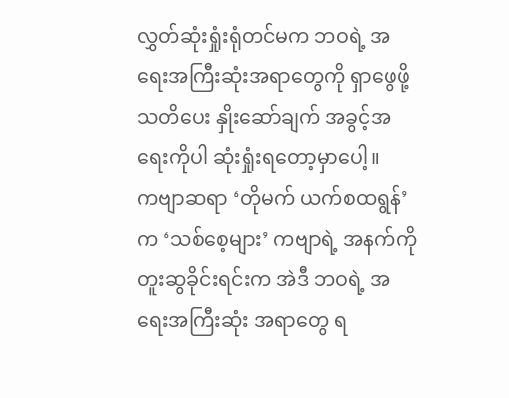လွှတ်ဆုံးရှုံးရုံတင်မက ဘဝရဲ့ အရေးအကြီးဆုံးအရာတွေကို ရှာဖွေဖို့ သတိပေး နှိုးဆော်ချက် အခွင့်အရေးကိုပါ ဆုံးရှုံးရတော့မှာပေါ့။
ကဗျာဆရာ ‘တိုမက် ယက်စထရွန်’ က ‘သစ်စေ့များ’ ကဗျာရဲ့ အနက်ကို တူးဆွခိုင်းရင်းက အဲဒီ ဘဝရဲ့ အရေးအကြီးဆုံး အရာတွေ ရ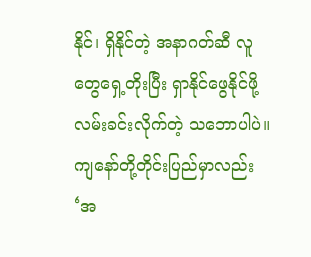နိုင်၊ ရှိနိုင်တဲ့ အနာဂတ်ဆီ လူတွေရှေ့တိုးပြီး ရှာနိုင်ဖွေနိုင်ဖို့ လမ်းခင်းလိုက်တဲ့ သဘောပါပဲ။
ကျနော်တို့တိုင်းပြည်မှာလည်း ‘အ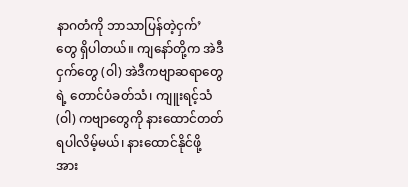နာဂတံကို ဘာသာပြန်တဲ့ငှက်’ တွေ ရှိပါတယ်။ ကျနော်တို့က အဲဒီငှက်တွေ (ဝါ) အဲဒီကဗျာဆရာတွေရဲ့ တောင်ပံခတ်သံ၊ ကျူးရင့်သံ (ဝါ) ကဗျာတွေကို နားထောင်တတ်ရပါလိမ့်မယ်၊ နားထောင်နိုင်ဖို့ အား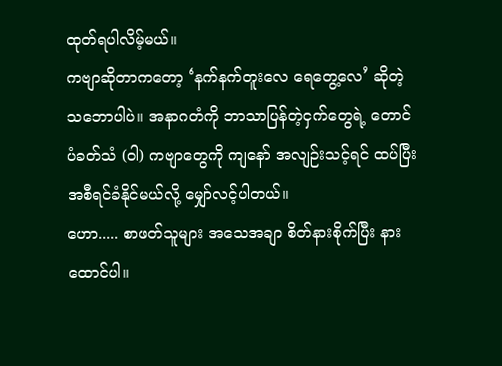ထုတ်ရပါလိမ့်မယ်။
ကဗျာဆိုတာကတော့ ‘နက်နက်တူးလေ ရေတွေ့လေ’ ဆိုတဲ့ သဘောပါပဲ။ အနာဂတံကို ဘာသာပြန်တဲ့ငှက်တွေရဲ့ တောင်ပံခတ်သံ (ဝါ) ကဗျာတွေကို ကျနော် အလျဉ်းသင့်ရင် ထပ်ပြီး အစီရင်ခံနိုင်မယ်လို့ မျှော်လင့်ပါတယ်။
ဟော..... စာဖတ်သူများ အသေအချာ စိတ်နားစိုက်ပြီး နားထောင်ပါ။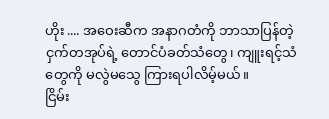ဟိုး .... အဝေးဆီက အနာဂတံကို ဘာသာပြန်တဲ့ငှက်တအုပ်ရဲ့ တောင်ပံခတ်သံတွေ၊ ကျူးရင့်သံတွေကို မလွဲမသွေ ကြားရပါလိမ့်မယ်။
ငြိမ်း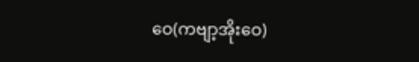ဝေ(ကဗျာ့အိုးဝေ)